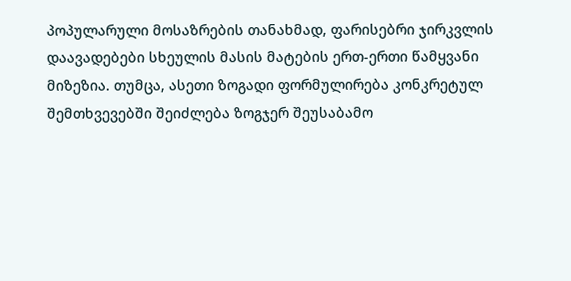პოპულარული მოსაზრების თანახმად, ფარისებრი ჯირკვლის დაავადებები სხეულის მასის მატების ერთ-ერთი წამყვანი მიზეზია. თუმცა, ასეთი ზოგადი ფორმულირება კონკრეტულ შემთხვევებში შეიძლება ზოგჯერ შეუსაბამო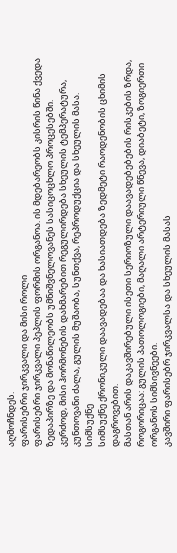აღმოჩნდეს.
ფარისებრი ჯირკვალი და მისი როლი
ფარისებრი ჯირკვალი პეპლის ფორმის ორგანოა. ის მდებარეობს კისრის წინა ქვედა ზედაპირზე და მონაწილეობს უმნიშვნელოვანეს სასიცოცხლო პროცესებში.
კერძოდ, მისი ჰორმონების დახმარებით რეგულირდება სხეულის ტემპერატურა, კუნთოვანი ძალა, გულის მუშაობა, სუნთქვა, რეპროდუქცია და სხეულის მასა.
სიმსუქნე
სიმსუქნე ქრონიკული დაავადებაა და ხასიათდება ზედმეტი რაოდენობის ცხიმის დაგროვებით.
მასთან არის დაკავშირებული ისეთი სერიოზული დაავადებებების რისკების ზრდა, როგორიცაა: გულის პათოლოგიები, მაღალი არტერიული წნევა, დიაბეტი, ზოგიერთი ორგანოს სიმსივნეები.
კავშირი ფარისებრ ჯირკვალსა და სხეულის მასას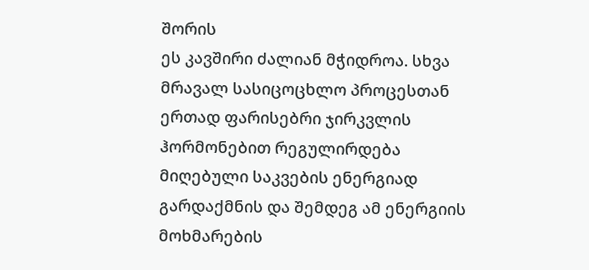შორის
ეს კავშირი ძალიან მჭიდროა. სხვა მრავალ სასიცოცხლო პროცესთან ერთად ფარისებრი ჯირკვლის ჰორმონებით რეგულირდება მიღებული საკვების ენერგიად გარდაქმნის და შემდეგ ამ ენერგიის მოხმარების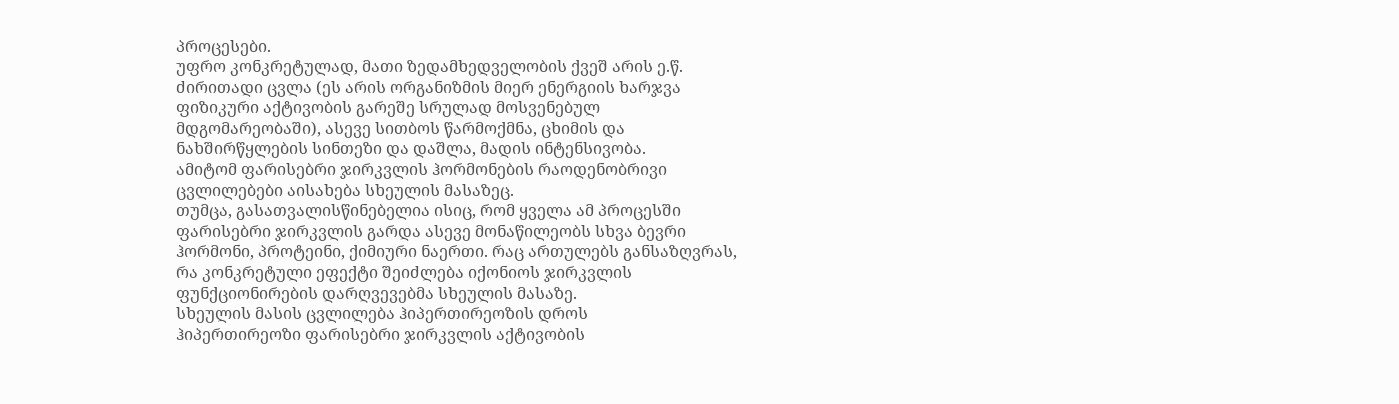პროცესები.
უფრო კონკრეტულად, მათი ზედამხედველობის ქვეშ არის ე.წ. ძირითადი ცვლა (ეს არის ორგანიზმის მიერ ენერგიის ხარჯვა ფიზიკური აქტივობის გარეშე სრულად მოსვენებულ მდგომარეობაში), ასევე სითბოს წარმოქმნა, ცხიმის და ნახშირწყლების სინთეზი და დაშლა, მადის ინტენსივობა.
ამიტომ ფარისებრი ჯირკვლის ჰორმონების რაოდენობრივი ცვლილებები აისახება სხეულის მასაზეც.
თუმცა, გასათვალისწინებელია ისიც, რომ ყველა ამ პროცესში ფარისებრი ჯირკვლის გარდა ასევე მონაწილეობს სხვა ბევრი ჰორმონი, პროტეინი, ქიმიური ნაერთი. რაც ართულებს განსაზღვრას, რა კონკრეტული ეფექტი შეიძლება იქონიოს ჯირკვლის ფუნქციონირების დარღვევებმა სხეულის მასაზე.
სხეულის მასის ცვლილება ჰიპერთირეოზის დროს
ჰიპერთირეოზი ფარისებრი ჯირკვლის აქტივობის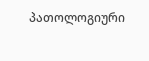პათოლოგიური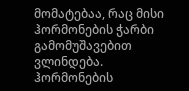მომატებაა, რაც მისი ჰორმონების ჭარბი გამომუშავებით ვლინდება.
ჰორმონების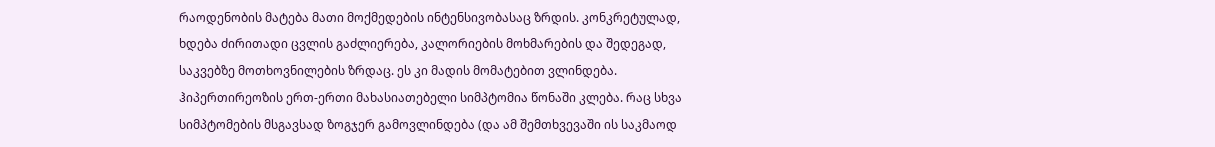რაოდენობის მატება მათი მოქმედების ინტენსივობასაც ზრდის. კონკრეტულად, ხდება ძირითადი ცვლის გაძლიერება, კალორიების მოხმარების და შედეგად, საკვებზე მოთხოვნილების ზრდაც. ეს კი მადის მომატებით ვლინდება.
ჰიპერთირეოზის ერთ-ერთი მახასიათებელი სიმპტომია წონაში კლება. რაც სხვა სიმპტომების მსგავსად ზოგჯერ გამოვლინდება (და ამ შემთხვევაში ის საკმაოდ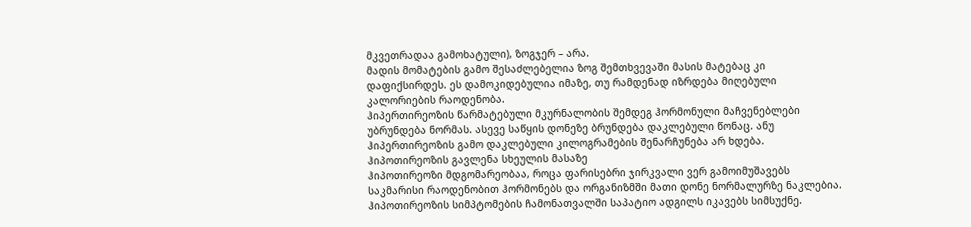მკვეთრადაა გამოხატული), ზოგჯერ – არა.
მადის მომატების გამო შესაძლებელია ზოგ შემთხვევაში მასის მატებაც კი დაფიქსირდეს. ეს დამოკიდებულია იმაზე, თუ რამდენად იზრდება მიღებული კალორიების რაოდენობა.
ჰიპერთირეოზის წარმატებული მკურნალობის შემდეგ ჰორმონული მაჩვენებლები უბრუნდება ნორმას. ასევე საწყის დონეზე ბრუნდება დაკლებული წონაც. ანუ ჰიპერთირეოზის გამო დაკლებული კილოგრამების შენარჩუნება არ ხდება.
ჰიპოთირეოზის გავლენა სხეულის მასაზე
ჰიპოთირეოზი მდგომარეობაა, როცა ფარისებრი ჯირკვალი ვერ გამოიმუშავებს საკმარისი რაოდენობით ჰორმონებს და ორგანიზმში მათი დონე ნორმალურზე ნაკლებია.
ჰიპოთირეოზის სიმპტომების ჩამონათვალში საპატიო ადგილს იკავებს სიმსუქნე.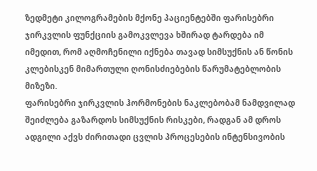ზედმეტი კილოგრამების მქონე პაციენტებში ფარისებრი ჯირკვლის ფუნქციის გამოკვლევა ხშირად ტარდება იმ იმედით, რომ აღმოჩენილი იქნება თავად სიმსუქნის ან წონის კლებისკენ მიმართული ღონისძიებების წარუმატებლობის მიზეზი.
ფარისებრი ჯირკვლის ჰორმონების ნაკლებობამ ნამდვილად შეიძლება გაზარდოს სიმსუქნის რისკები, რადგან ამ დროს ადგილი აქვს ძირითადი ცვლის პროცესების ინტენსივობის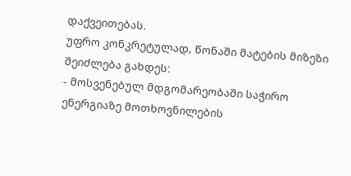დაქვეითებას.
უფრო კონკრეტულად, წონაში მატების მიზეზი შეიძლება გახდეს:
- მოსვენებულ მდგომარეობაში საჭირო ენერგიაზე მოთხოვნილების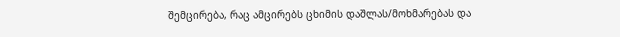შემცირება, რაც ამცირებს ცხიმის დაშლას/მოხმარებას და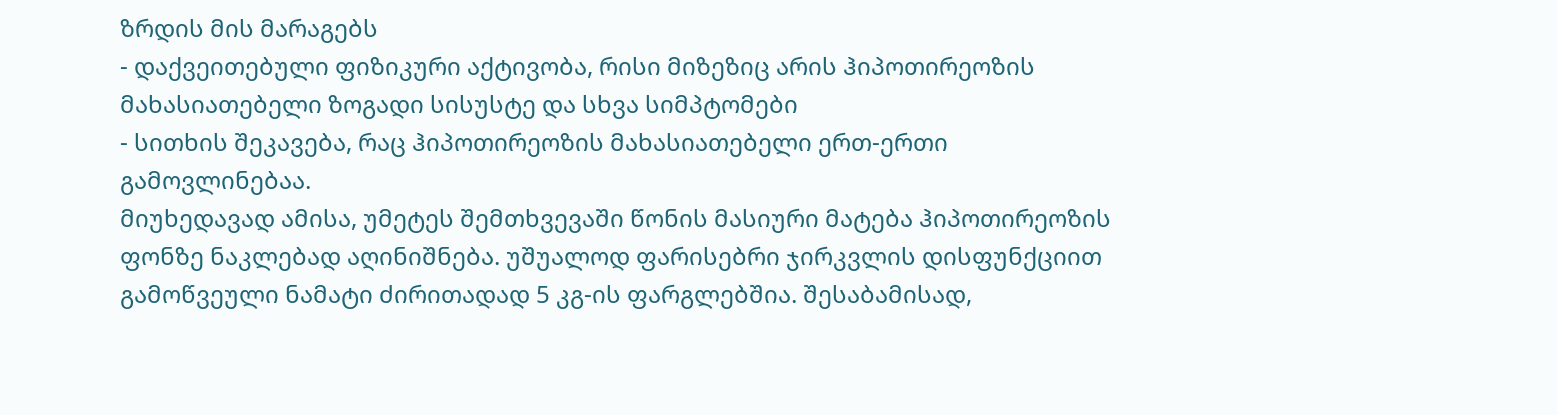ზრდის მის მარაგებს
- დაქვეითებული ფიზიკური აქტივობა, რისი მიზეზიც არის ჰიპოთირეოზის მახასიათებელი ზოგადი სისუსტე და სხვა სიმპტომები
- სითხის შეკავება, რაც ჰიპოთირეოზის მახასიათებელი ერთ-ერთი გამოვლინებაა.
მიუხედავად ამისა, უმეტეს შემთხვევაში წონის მასიური მატება ჰიპოთირეოზის ფონზე ნაკლებად აღინიშნება. უშუალოდ ფარისებრი ჯირკვლის დისფუნქციით გამოწვეული ნამატი ძირითადად 5 კგ-ის ფარგლებშია. შესაბამისად,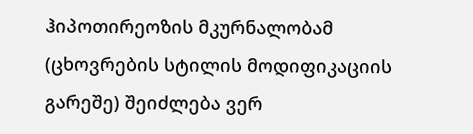ჰიპოთირეოზის მკურნალობამ (ცხოვრების სტილის მოდიფიკაციის გარეშე) შეიძლება ვერ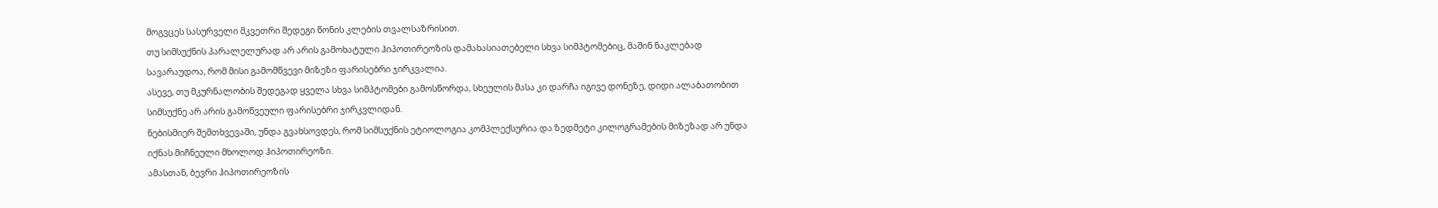მოგვცეს სასურველი მკვეთრი შედეგი წონის კლების თვალსაზრისით.
თუ სიმსუქნის პარალელურად არ არის გამოხატული ჰიპოთირეოზის დამახასიათებელი სხვა სიმპტომებიც, მაშინ ნაკლებად სავარაუდოა, რომ მისი გამომწვევი მიზეზი ფარისებრი ჯირკვალია.
ასევე, თუ მკურნალობის შედეგად ყველა სხვა სიმპტომები გამოსწორდა, სხეულის მასა კი დარჩა იგივე დონეზე, დიდი ალაბათობით სიმსუქნე არ არის გამოწვეული ფარისებრი ჯირკვლიდან.
ნებისმიერ შემთხვევაში, უნდა გვახსოვდეს, რომ სიმსუქნის ეტიოლოგია კომპლექსურია და ზედმეტი კილოგრამების მიზეზად არ უნდა იქნას მიჩნეული მხოლოდ ჰიპოთირეოზი.
ამასთან, ბევრი ჰიპოთირეოზის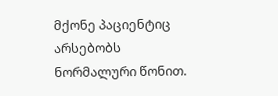მქონე პაციენტიც არსებობს ნორმალური წონით.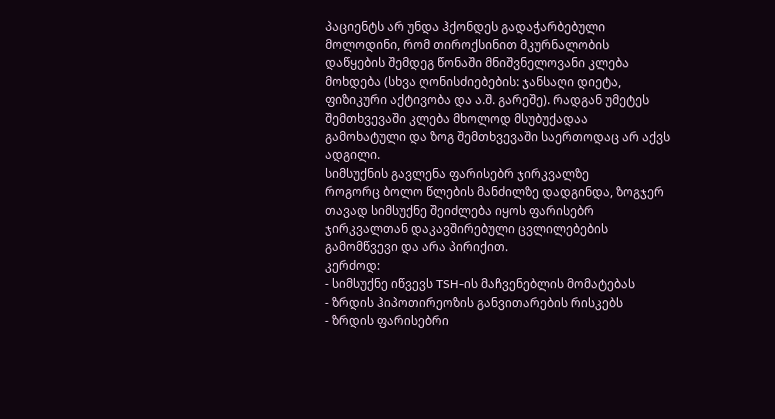პაციენტს არ უნდა ჰქონდეს გადაჭარბებული მოლოდინი, რომ თიროქსინით მკურნალობის დაწყების შემდეგ წონაში მნიშვნელოვანი კლება მოხდება (სხვა ღონისძიებების: ჯანსაღი დიეტა, ფიზიკური აქტივობა და ა.შ. გარეშე). რადგან უმეტეს შემთხვევაში კლება მხოლოდ მსუბუქადაა გამოხატული და ზოგ შემთხვევაში საერთოდაც არ აქვს ადგილი.
სიმსუქნის გავლენა ფარისებრ ჯირკვალზე
როგორც ბოლო წლების მანძილზე დადგინდა, ზოგჯერ თავად სიმსუქნე შეიძლება იყოს ფარისებრ ჯირკვალთან დაკავშირებული ცვლილებების გამომწვევი და არა პირიქით.
კერძოდ:
- სიმსუქნე იწვევს TSH-ის მაჩვენებლის მომატებას
- ზრდის ჰიპოთირეოზის განვითარების რისკებს
- ზრდის ფარისებრი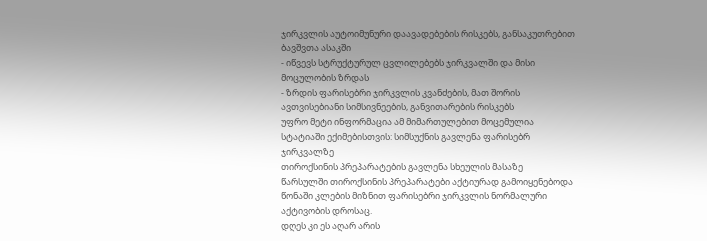ჯირკვლის აუტოიმუნური დაავადებების რისკებს, განსაკუთრებით ბავშვთა ასაკში
- იწვევს სტრუქტურულ ცვლილებებს ჯირკვალში და მისი მოცულობის ზრდას
- ზრდის ფარისებრი ჯირკვლის კვანძების, მათ შორის ავთვისებიანი სიმსივნეების, განვითარების რისკებს
უფრო მეტი ინფორმაცია ამ მიმართულებით მოცემულია სტატიაში ექიმებისთვის: სიმსუქნის გავლენა ფარისებრ ჯირკვალზე
თიროქსინის პრეპარატების გავლენა სხეულის მასაზე
წარსულში თიროქსინის პრეპარატები აქტიურად გამოიყენებოდა წონაში კლების მიზნით ფარისებრი ჯირკვლის ნორმალური აქტივობის დროსაც.
დღეს კი ეს აღარ არის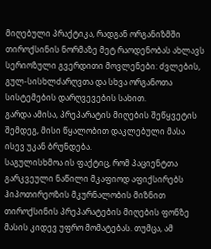მიღებული პრაქტიკა, რადგან ორგანიზმში თიროქსინის ნორმაზე მეტ რაოდენობას ახლავს სერიოზული გვერდითი მოვლენები: ძვლების, გულ-სისხლძარღვთა და სხვა ორგანოთა სისტემების დარღვევების სახით.
გარდა ამისა, პრეპარატის მიღების შეწყვეტის შემდეგ, მისი წყალობით დაკლებული მასა ისევ უკან ბრუნდება.
საგულისხმოა ის ფაქტიც, რომ პაციენტთა გარკვეული ნაწილი მკაფიოდ აფიქსირებს ჰიპოთირეოზის მკურნალობის მიზნით თიროქსინის პრეპარატების მიღების ფონზე მასის კიდევ უფრო მომატებას. თუმცა, ამ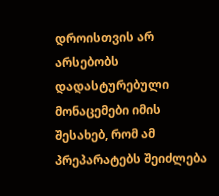დროისთვის არ არსებობს დადასტურებული მონაცემები იმის შესახებ, რომ ამ პრეპარატებს შეიძლება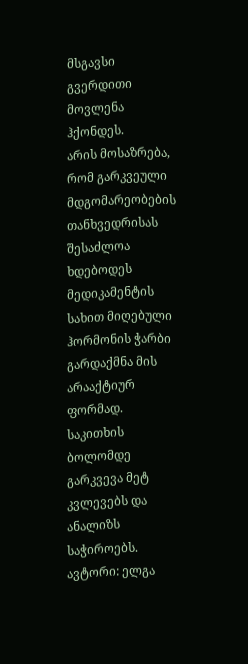მსგავსი გვერდითი მოვლენა ჰქონდეს.
არის მოსაზრება, რომ გარკვეული მდგომარეობების თანხვედრისას შესაძლოა ხდებოდეს მედიკამენტის სახით მიღებული ჰორმონის ჭარბი გარდაქმნა მის არააქტიურ ფორმად. საკითხის ბოლომდე გარკვევა მეტ კვლევებს და ანალიზს საჭიროებს.
ავტორი: ელგა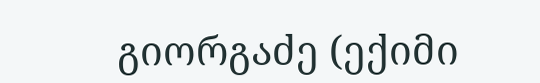გიორგაძე (ექიმი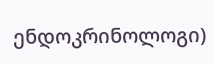ენდოკრინოლოგი)